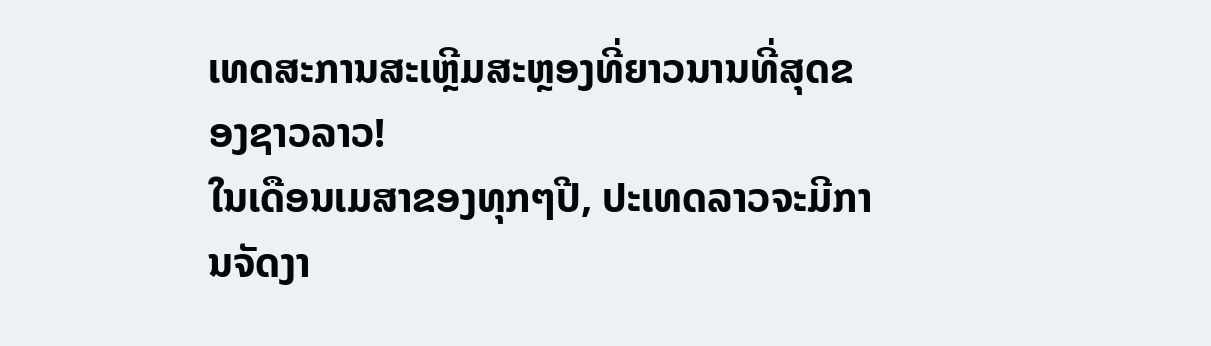ເທດສະການສະເຫຼີມສະຫຼອງທີ່ຍາວນານທີ່ສຸດຂອງຊາວລາວ!
ໃນເດືອນເມສາຂອງທຸກໆປີ, ປະເທດລາວຈະມີການຈັດງາ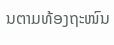ນຕາມທ້ອງຖະໜົນ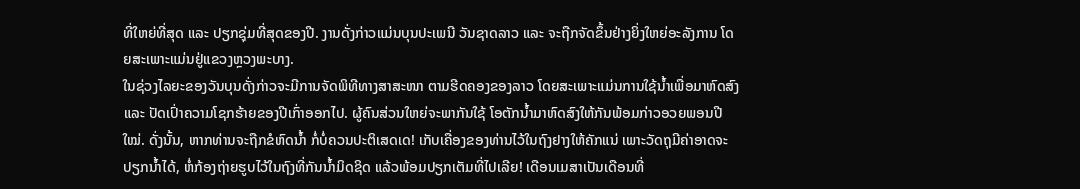ທີ່ໃຫຍ່ທີ່ສຸດ ແລະ ປຽກຊຸ່ມທີ່ສຸດຂອງປີ. ງານດັ່ງກ່າວແມ່ນບຸນປະເພນີ ວັນຊາດລາວ ແລະ ຈະຖືກຈັດຂຶ້ນຢ່າງຍິ່ງໃຫຍ່ອະລັງການ ໂດຍສະເພາະແມ່ນຢູ່ແຂວງຫຼວງພະບາງ.
ໃນຊ່ວງໄລຍະຂອງວັນບຸນດັ່ງກ່າວຈະມີການຈັດພິທີທາງສາສະໜາ ຕາມຮີດຄອງຂອງລາວ ໂດຍສະເພາະແມ່ນການໃຊ້ນໍ້າເພື່ອມາຫົດສົງ ແລະ ປັດເປົ່າຄວາມໂຊກຮ້າຍຂອງປີເກົ່າອອກໄປ. ຜູ້ຄົນສ່ວນໃຫຍ່ຈະພາກັນໃຊ້ ໂອຕັກນໍ້າມາຫົດສົງໃຫ້ກັນພ້ອມກ່າວອວຍພອນປີໃໝ່. ດັ່ງນັ້ນ, ຫາກທ່ານຈະຖືກຂໍຫົດນໍ້າ ກໍ່ບໍ່ຄວນປະຕິເສດເດ! ເກັບເຄື່ອງຂອງທ່ານໄວ້ໃນຖົງຢາງໃຫ້ຄັກແນ່ ເພາະວັດຖຸມີຄ່າອາດຈະປຽກນໍ້າໄດ້, ຫໍ່ກ້ອງຖ່າຍຮູບໄວ້ໃນຖົງທີ່ກັນນໍ້າມິດຊິດ ແລ້ວພ້ອມປຽກເຕັມທີ່ໄປເລີຍ! ເດືອນເມສາເປັນເດືອນທີ່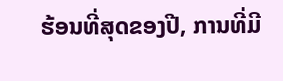ຮ້ອນທີ່ສຸດຂອງປີ, ການທີ່ມີ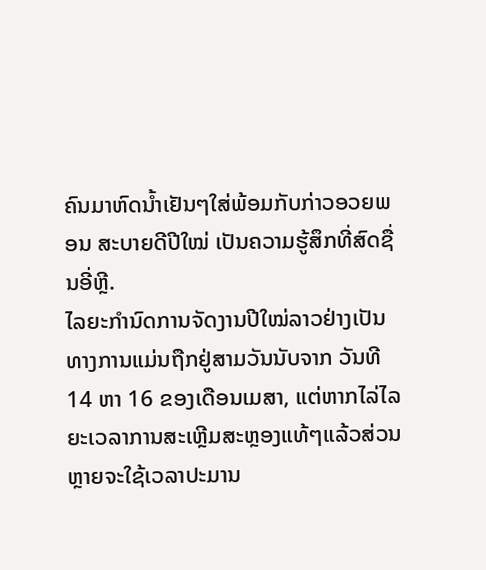ຄົນມາຫົດນໍ້າເຢັນໆໃສ່ພ້ອມກັບກ່າວອວຍພອນ ສະບາຍດີປີໃໝ່ ເປັນຄວາມຮູ້ສຶກທີ່ສົດຊື່ນອີ່ຫຼີ.
ໄລຍະກໍານົດການຈັດງານປີໃໝ່ລາວຢ່າງເປັນທາງການແມ່ນຖືກຢູ່ສາມວັນນັບຈາກ ວັນທີ 14 ຫາ 16 ຂອງເດືອນເມສາ, ແຕ່ຫາກໄລ່ໄລຍະເວລາການສະເຫຼີມສະຫຼອງແທ້ໆແລ້ວສ່ວນຫຼາຍຈະໃຊ້ເວລາປະມານ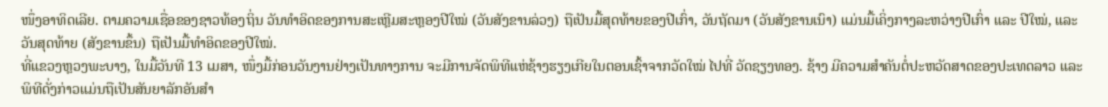ໜຶ່ງອາທິດເລີຍ. ຕາມຄວາມເຊື່ອຂອງຊາວທ້ອງຖິ່ນ ວັນທຳອິດຂອງການສະເຫຼີມສະຫຼອງປີໃໝ່ (ວັນສັງຂານລ່ວງ) ຖືເປັນມື້ສຸດທ້າຍຂອງປີເກົ່າ, ວັນຖັດມາ (ວັນສັງຂານເນົາ) ແມ່ນມື້ເຄິ່ງກາງລະຫວ່າງປີເກົ່າ ແລະ ປີໃໝ່, ແລະ ວັນສຸດທ້າຍ (ສັງຂານຂຶ້ນ) ຖືເປັນມື້ທຳອິດຂອງປີໃໝ່.
ທີ່ແຂວງຫຼວງພະບາງ, ໃນມື້ວັນທີ 13 ເມສາ, ໜຶ່ງມື້ກ່ອນວັນງານຢ່າງເປັນທາງການ ຈະມີການຈັດພິທີແຫ່ຊ້າງຮຽງເກີຍໃນຕອນເຊົ້າຈາກວັດໃໝ່ ໄປທີ່ ວັດຊຽງທອງ. ຊ້າງ ມີຄວາມສຳຄັນຕໍ່ປະຫວັດສາດຂອງປະເທດລາວ ແລະ ພິທີດັ່ງກ່າວແມ່ນຖືເປັນສັນຍາລັກອັນສໍາ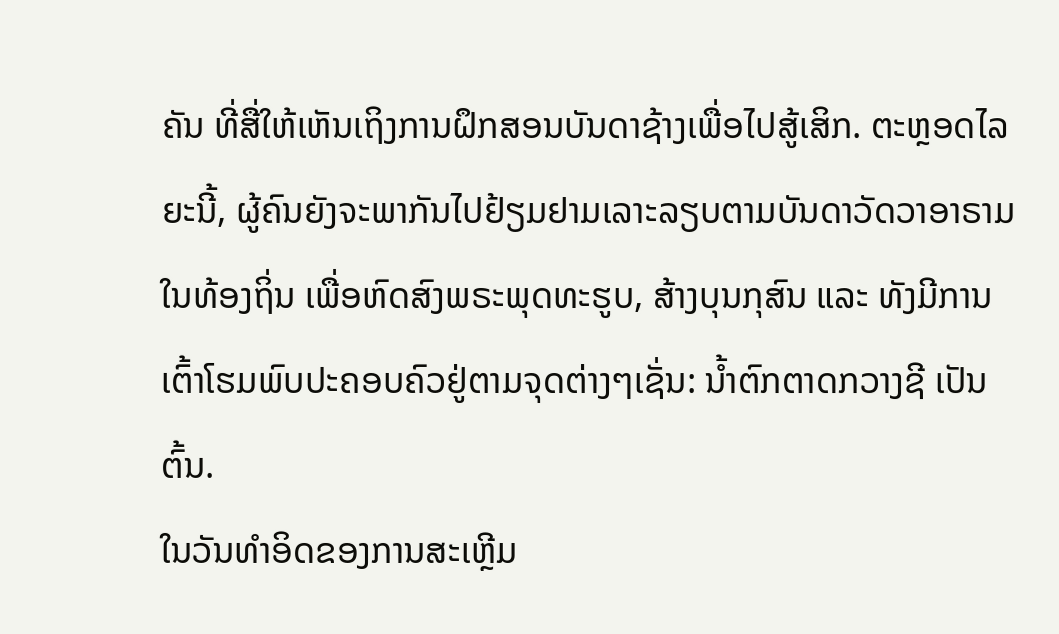ຄັນ ທີ່ສື່ໃຫ້ເຫັນເຖິງການຝຶກສອນບັນດາຊ້າງເພື່ອໄປສູ້ເສິກ. ຕະຫຼອດໄລຍະນີ້, ຜູ້ຄົນຍັງຈະພາກັນໄປຢ້ຽມຢາມເລາະລຽບຕາມບັນດາວັດວາອາຣາມໃນທ້ອງຖິ່ນ ເພື່ອຫົດສົງພຣະພຸດທະຮູບ, ສ້າງບຸນກຸສົນ ແລະ ທັງມີການເຕົ້າໂຮມພົບປະຄອບຄົວຢູ່ຕາມຈຸດຕ່າງໆເຊັ່ນ: ນ້ຳຕົກຕາດກວາງຊີ ເປັນຕົ້ນ.
ໃນວັນທໍາອິດຂອງການສະເຫຼີມ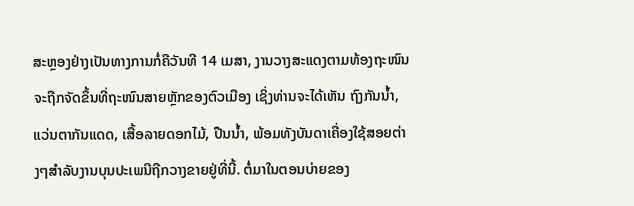ສະຫຼອງຢ່າງເປັນທາງການກໍ່ຄືວັນທີ 14 ເມສາ, ງານວາງສະແດງຕາມທ້ອງຖະໜົນຈະຖືກຈັດຂຶ້ນທີ່ຖະໜົນສາຍຫຼັກຂອງຕົວເມືອງ ເຊິ່ງທ່ານຈະໄດ້ເຫັນ ຖົງກັນນ້ຳ, ແວ່ນຕາກັນແດດ, ເສື້ອລາຍດອກໄມ້, ປືນນ້ຳ, ພ້ອມທັງບັນດາເຄື່ອງໃຊ້ສອຍຕ່າງໆສໍາລັບງານບຸນປະເພນີຖືກວາງຂາຍຢູ່ທີ່ນີ້. ຕໍ່ມາໃນຕອນບ່າຍຂອງ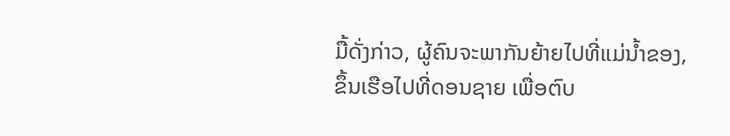ມື້ດັ່ງກ່າວ, ຜູ້ຄົນຈະພາກັນຍ້າຍໄປທີ່ແມ່ນໍ້າຂອງ, ຂຶ້ນເຮືອໄປທີ່ດອນຊາຍ ເພື່ອຕົບ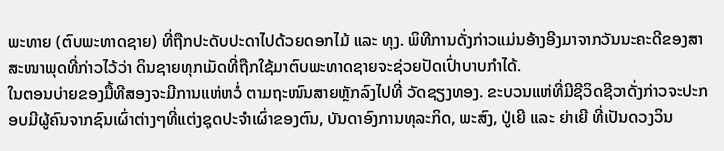ພະທາຍ (ຕົບພະທາດຊາຍ) ທີ່ຖືກປະດັບປະດາໄປດ້ວຍດອກໄມ້ ແລະ ທຸງ. ພິທີການດັ່ງກ່າວແມ່ນອ້າງອີງມາຈາກວັນນະຄະດີຂອງສາສະໜາພຸດທີ່ກ່າວໄວ້ວ່າ ດິນຊາຍທຸກເມັດທີ່ຖືກໃຊ້ມາຕົບພະທາດຊາຍຈະຊ່ວຍປັດເປົ່າບາບກໍາໄດ້.
ໃນຕອນບ່າຍຂອງມື້ທີສອງຈະມີການແຫ່ຫວໍ່ ຕາມຖະໜົນສາຍຫຼັກລົງໄປທີ່ ວັດຊຽງທອງ. ຂະບວນແຫ່ທີ່ມີຊີວິດຊີວາດັ່ງກ່າວຈະປະກອບມີຜູ້ຄົນຈາກຊົນເຜົ່າຕ່າງໆທີ່ແຕ່ງຊຸດປະຈໍາເຜົ່າຂອງຕົນ, ບັນດາອົງການທຸລະກິດ, ພະສົງ, ປູ່ເຍີ ແລະ ຍ່າເຍີ ທີ່ເປັນດວງວິນ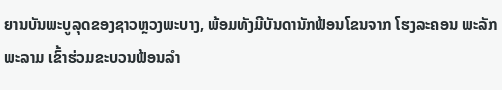ຍານບັນພະບູລຸດຂອງຊາວຫຼວງພະບາງ, ພ້ອມທັງມີບັນດານັກຟ້ອນໂຂນຈາກ ໂຮງລະຄອນ ພະລັກພະລາມ ເຂົ້າຮ່ວມຂະບວນຟ້ອນລໍາ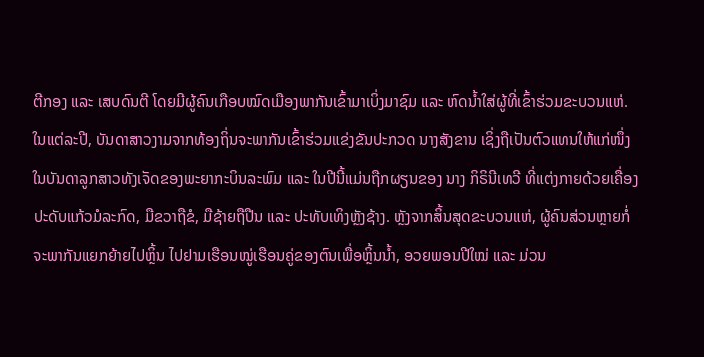ຕີກອງ ແລະ ເສບດົນຕີ ໂດຍມີຜູ້ຄົນເກືອບໝົດເມືອງພາກັນເຂົ້າມາເບິ່ງມາຊົມ ແລະ ຫົດນ້ຳໃສ່ຜູ້ທີ່ເຂົ້າຮ່ວມຂະບວນແຫ່.
ໃນແຕ່ລະປີ, ບັນດາສາວງາມຈາກທ້ອງຖິ່ນຈະພາກັນເຂົ້າຮ່ວມແຂ່ງຂັນປະກວດ ນາງສັງຂານ ເຊິ່ງຖືເປັນຕົວແທນໃຫ້ແກ່ໜຶ່ງໃນບັນດາລູກສາວທັງເຈັດຂອງພະຍາກະບິນລະພົມ ແລະ ໃນປີນີ້ແມ່ນຖືກຜຽນຂອງ ນາງ ກິຣິນີເທວີ ທີ່ແຕ່ງກາຍດ້ວຍເຄື່ອງປະດັບແກ້ວມໍລະກົດ, ມືຂວາຖືຂໍ, ມືຊ້າຍຖືປືນ ແລະ ປະທັບເທິງຫຼັງຊ້າງ. ຫຼັງຈາກສິ້ນສຸດຂະບວນແຫ່, ຜູ້ຄົນສ່ວນຫຼາຍກໍ່ຈະພາກັນແຍກຍ້າຍໄປຫຼິ້ນ ໄປຢາມເຮືອນໝູ່ເຮືອນຄູ່ຂອງຕົນເພື່ອຫຼິ້ນນ້ຳ, ອວຍພອນປີໃໝ່ ແລະ ມ່ວນ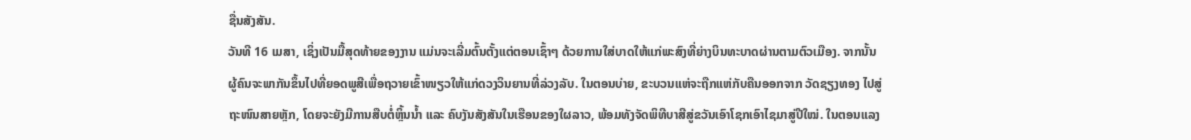ຊື່ນສັງສັນ.
ວັນທີ 16 ເມສາ, ເຊິ່ງເປັນມື້ສຸດທ້າຍຂອງງານ ແມ່ນຈະເລີ່ມຕົ້ນຕັ້ງແຕ່ຕອນເຊົ້າໆ ດ້ວຍການໃສ່ບາດໃຫ້ແກ່ພະສົງທີ່ຍ່າງບິນທະບາດຜ່ານຕາມຕົວເມືອງ. ຈາກນັ້ນຜູ້ຄົນຈະພາກັນຂຶ້ນໄປທີ່ຍອດພູສີເພື່ອຖວາຍເຂົ້າໜຽວໃຫ້ແກ່ດວງວິນຍານທີ່ລ່ວງລັບ. ໃນຕອນບ່າຍ, ຂະບວນແຫ່ຈະຖືກແຫ່ກັບຄືນອອກຈາກ ວັດຊຽງທອງ ໄປສູ່ຖະໜົນສາຍຫຼັກ, ໂດຍຈະຍັງມີການສືບຕໍ່ຫຼິ້ນນໍ້າ ແລະ ຄົບງັນສັງສັນໃນເຮືອນຂອງໃຜລາວ, ພ້ອມທັງຈັດພິທີບາສີສູ່ຂວັນເອົາໂຊກເອົາໄຊມາສູ່ປີໃໝ່. ໃນຕອນແລງ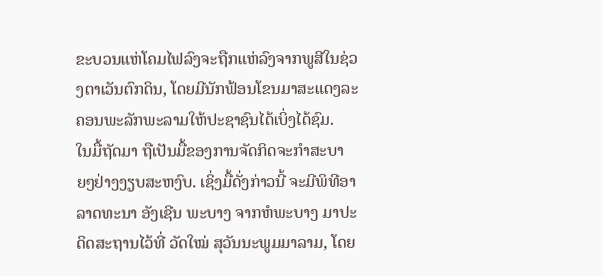ຂະບວນແຫ່ໂຄມໄຟລົງຈະຖືກແຫ່ລົງຈາກພູສີໃນຊ່ວງຕາເວັນຕົກດິນ, ໂດຍມີນັກຟ້ອນໂຂນມາສະແດງລະຄອນພະລັກພະລາມໃຫ້ປະຊາຊົນໄດ້ເບິ່ງໄດ້ຊົມ.
ໃນມື້ຖັດມາ ຖືເປັນມື້ຂອງການຈັດກິດຈະກໍາສະບາຍໆຢ່າງງຽບສະຫງົບ. ເຊິ່ງມື້ດັ່ງກ່າວນີ້ ຈະມີພິທີອາລາດທະນາ ອັງເຊີນ ພະບາງ ຈາກຫໍພະບາງ ມາປະດິດສະຖານໄວ້ທີ່ ວັດໃໝ່ ສຸວັນນະພູມມາລາມ, ໂດຍ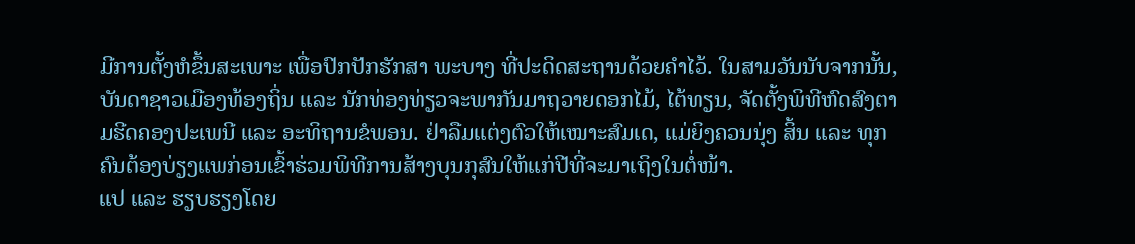ມີການຕັ້ງຫໍຂຶ້ນສະເພາະ ເພື່ອປົກປັກຮັກສາ ພະບາງ ທີ່ປະດິດສະຖານດ້ວຍຄໍາໄວ້. ໃນສາມວັນນັບຈາກນັ້ນ, ບັນດາຊາວເມືອງທ້ອງຖິ່ນ ແລະ ນັກທ່ອງທ່ຽວຈະພາກັນມາຖວາຍດອກໄມ້, ໄຕ້ທຽນ, ຈັດຕັ້ງພິທີຫົດສົງຕາມຮີດຄອງປະເພນີ ແລະ ອະທິຖານຂໍພອນ. ຢ່າລືມແຕ່ງຕົວໃຫ້ເໝາະສົມເດ, ແມ່ຍິງຄວນນຸ່ງ ສິ້ນ ແລະ ທຸກຄົນຕ້ອງບ່ຽງແພກ່ອນເຂົ້າຮ່ວມພິທີການສ້າງບຸນກຸສົນໃຫ້ແກ່ປີທີ່ຈະມາເຖິງໃນຕໍ່ໜ້າ.
ແປ ແລະ ຮຽບຮຽງໂດຍ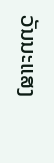ວັນນະແສງ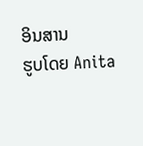ອິນສານ
ຮູບໂດຍ Anita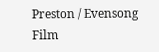Preston / Evensong Film